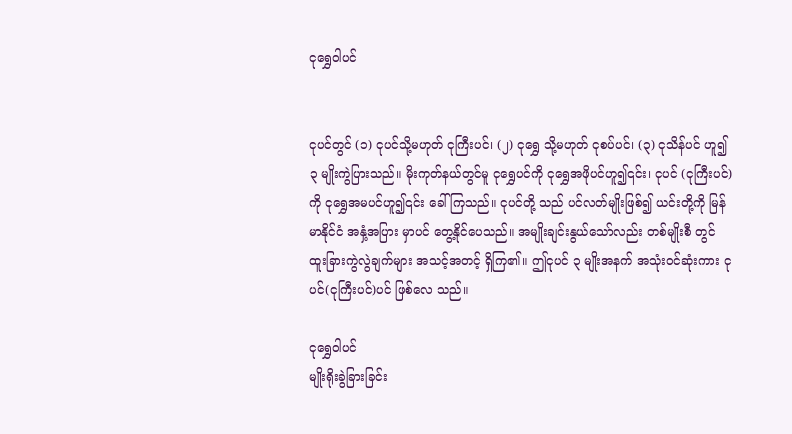ငုရွှေဝါပင်


ငုပင်တွင် (၁) ငုပင်သို့မဟုတ် ငုကြီးပင်၊ (၂) ငုရွှေ သို့မဟုတ် ငုစပ်ပင်၊ (၃) ငုသိန်ပင် ဟူ၍ ၃ မျိုးကွဲပြားသည်။ မိုးကုတ်နယ်တွင်မူ ငုရွှေပင်ကို ငုရွှေအဖိုပင်ဟူ၍၎င်း၊ ငုပင် (ငုကြီးပင်)ကို ငုရွှေအမပင်ဟူ၍၎င်း ခေါ်ကြသည်။ ငုပင်တို့ သည် ပင်လတ်မျိုးဖြစ်၍ ယင်းတို့ကို မြန်မာနိုင်ငံ အနှံ့အပြား မှာပင် တွေ့နိုင်ပေသည်။ အမျိုးချင်းနွယ်သော်လည်း တစ်မျိုးစီ တွင် ထူးခြားကွဲလွဲချက်များ အသင့်အတင့် ရှိကြ၏။ ဤငုပင် ၃ မျိုးအနက် အသုံးဝင်ဆုံးကား ငုပင်(ငုကြီးပင်)ပင် ဖြစ်လေ သည်။

ငုရွှေဝါပင်
မျိုးရိုးခွဲခြားခြင်း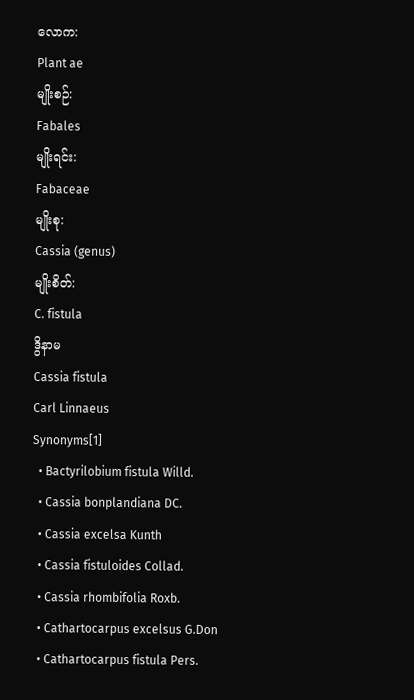လောက:
Plant ae
မျိုးစဉ်:
Fabales
မျိုးရင်း:
Fabaceae
မျိုးစု:
Cassia (genus)
မျိုးစိတ်:
C. fistula
ဒွိနာမ
Cassia fistula
Carl Linnaeus
Synonyms[1]
  • Bactyrilobium fistula Willd.
  • Cassia bonplandiana DC.
  • Cassia excelsa Kunth
  • Cassia fistuloides Collad.
  • Cassia rhombifolia Roxb.
  • Cathartocarpus excelsus G.Don
  • Cathartocarpus fistula Pers.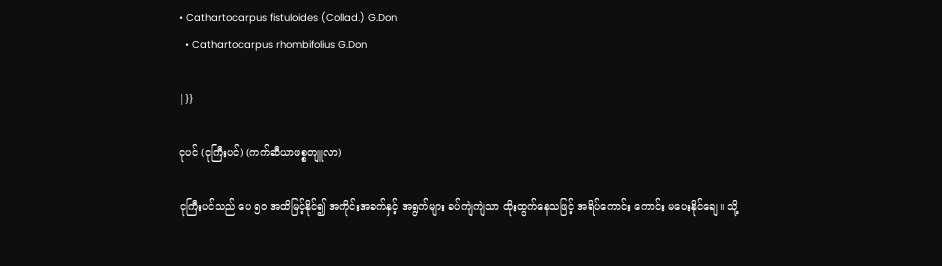• Cathartocarpus fistuloides (Collad.) G.Don
  • Cathartocarpus rhombifolius G.Don

|}}

ငုပင် (ငုကြီးပင်) (ကက်ဆီယာဖစ္စတျူလာ)

ငုကြီးပင်သည် ပေ ၅ဝ အထိမြင့်နိုင်၍ အကိုင်းအခက်နှင့် အရွက်များ ခပ်ကျဲကျဲသာ ထိုးထွက်နေသဖြင့် အရိပ်ကောင်း ကောင်း မပေးနိုင်ချေ။ သို့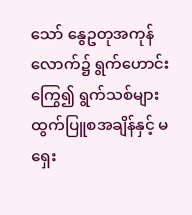သော် နွေဥတုအကုန်လောက်၌ ရွက်ဟောင်းကြွေ၍ ရွက်သစ်များ ထွက်ပြူစအချိန်နှင့် မရှေး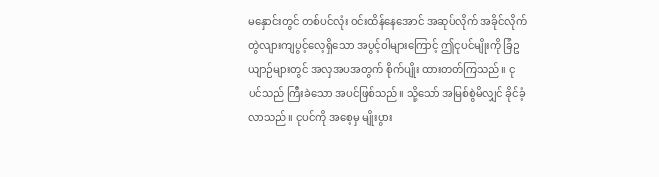မနှောင်းတွင် တစ်ပင်လုံး ဝင်းထိန်နေအောင် အဆုပ်လိုက် အခိုင်လိုက် တွဲလျားကျပွင့်လေ့ရှိသော အပွင့်ဝါများကြောင့် ဤငုပင်မျိုးကို ခြံဥယျာဉ်များတွင် အလှအပအတွက် စိုက်ပျိုး ထားတတ်ကြသည်။ ငုပင်သည် ကြီးခဲသော အပင်ဖြစ်သည်။ သို့သော် အမြစ်စွဲမိလျှင် ခိုင်ခံ့လာသည်။ ငုပင်ကို အစေ့မှ မျိုးပွား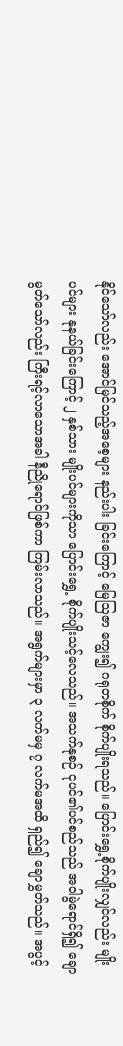နိုင်သော်လည်း အောင်မြင်သည့်အစေ့များ နည်းပါး ခြင်းကြောင့် မြေဩဇာ ကျွေး၍ ဂရုတစိုက် စိုက်ပျိုးရသည်။ ပြောင်းရွှေ့စိုက်ပျိုးလျှင်လည်း မျိုးပင်များ နုနယ်ခြင်းကြောင့် ၂ နှစ်သား မျိုးပင်များကိုသာ ပြောင်းရွှေ့ စိုက်ပျိုးသင့်လေသည်။ အသက်နုစဉ် ငုပင်၏ပင်စည်သည် အဝါမွဲရောင်ရှိ၍ ချော မွတ်သော်လည်း ကြီးရင့်လာသောအခါ နီညိုရောင်ဖြစ်ကာ ကြမ်းလာသည်။ အရွက်များမှာ ၃ လက်မမှ ၇ လက်မအထိ ရှည်၍ ချောမွှတ်သည်။ အပွင့်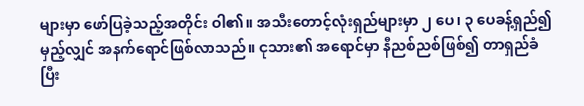များမှာ ဖော်ပြခဲ့သည့်အတိုင်း ဝါ၏။ အသီးတောင့်လုံးရှည်များမှာ ၂ ပေ၊ ၃ ပေခန့်ရှည်၍ မှည့်လျှင် အနက်ရောင်ဖြစ်လာသည်။ ငုသား၏ အရောင်မှာ နီညစ်ညစ်ဖြစ်၍ တာရှည်ခံပြီး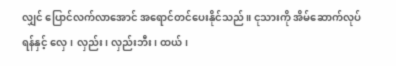လျှင် ပြောင်လက်လာအောင် အရောင်တင်ပေးနိုင်သည်။ ငုသားကို အိမ်ဆောက်လုပ်ရန်နှင့် လှေ၊ လှည်း၊ လှည်းဘီး၊ ထယ်၊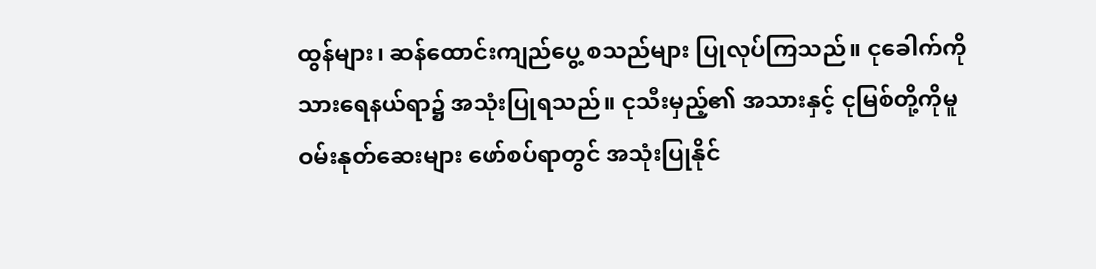ထွန်များ၊ ဆန်ထောင်းကျည်ပွေ့ စသည်များ ပြုလုပ်ကြသည်။ ငုခေါက်ကို သားရေနယ်ရာ၌ အသုံးပြုရသည်။ ငုသီးမှည့်၏ အသားနှင့် ငုမြစ်တို့ကိုမူ ဝမ်းနုတ်ဆေးများ ဖော်စပ်ရာတွင် အသုံးပြုနိုင်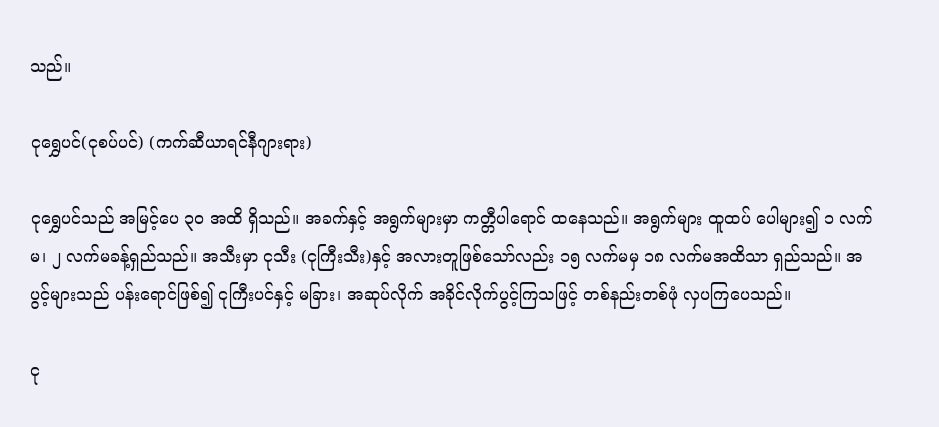သည်။

ငုရွှေပင်(ငုစပ်ပင်) (ကက်ဆီယာရင်နီဂျားရား)

ငုရွှေပင်သည် အမြင့်ပေ ၃ဝ အထိ ရှိသည်။ အခက်နှင့် အရွက်များမှာ ကတ္တီပါရောင် ထနေသည်။ အရွက်များ ထူထပ် ပေါများ၍ ၁ လက်မ၊ ၂ လက်မခန့်ရှည်သည်။ အသီးမှာ ငုသီး (ငုကြီးသီး)နှင့် အလားတူဖြစ်သော်လည်း ၁၅ လက်မမှ ၁၈ လက်မအထိသာ ရှည်သည်။ အပွင့်များသည် ပန်းရောင်ဖြစ်၍ ငုကြီးပင်နှင့် မခြား၊ အဆုပ်လိုက် အခိုင်လိုက်ပွင့်ကြသဖြင့် တစ်နည်းတစ်ဖုံ လှပကြပေသည်။

ငု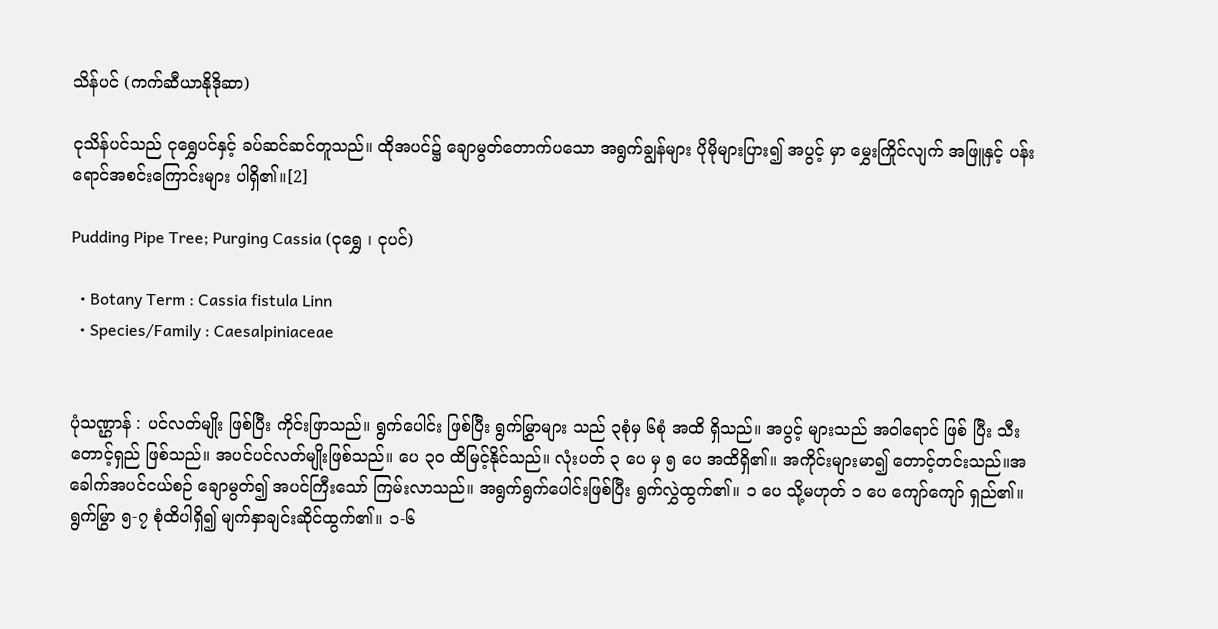သိန်ပင် (ကက်ဆီယာနိုဒိုဆာ)

ငုသိန်ပင်သည် ငုရွှေပင်နှင့် ခပ်ဆင်ဆင်တူသည်။ ထိုအပင်၌ ချောမွတ်တောက်ပသော အရွက်ချွန်များ ပိုမိုများပြား၍ အပွင့် မှာ မွှေးကြိုင်လျက် အဖြူနှင့် ပန်းရောင်အစင်းကြောင်းများ ပါရှိ၏။[2]

Pudding Pipe Tree; Purging Cassia (ငုရွှေ ၊ ငုပင်)

  • Botany Term : Cassia fistula Linn
  • Species/Family : Caesalpiniaceae


ပုံသဏ္ဌာန် : ပင်လတ်မျိုး ဖြစ်ပြီး ကိုင်းဖြာသည်။ ရွက်ပေါင်း ဖြစ်ပြီး ရွက်မြွှာများ သည် ၃စုံမှ ၆စုံ အထိ ရှိသည်။ အပွင့် များသည် အဝါရောင် ဖြစ် ပြီး သီးတောင့်ရှည် ဖြစ်သည်။ အပင်ပင်လတ်မျိုးဖြစ်သည်။ ပေ ၃၀ ထိမြင့်နိုင်သည်။ လုံးပတ် ၃ ပေ မှ ၅ ပေ အထိရှိ၏။ အကိုင်းများမာ၍ တောင့်တင်းသည်။အခေါက်အပင်ငယ်စဉ် ချောမွတ်၍ အပင်ကြီးသော် ကြမ်းလာသည်။ အရွက်ရွက်ပေါင်းဖြစ်ပြီး ရွက်လွှဲထွက်၏။ ၁ ပေ သို့မဟုတ် ၁ ပေ ကျော်ကျော် ရှည်၏။ ရွက်မြွာ ၅-၇ စုံထိပါရှိ၍ မျက်နှာချင်းဆိုင်ထွက်၏။ ၁-၆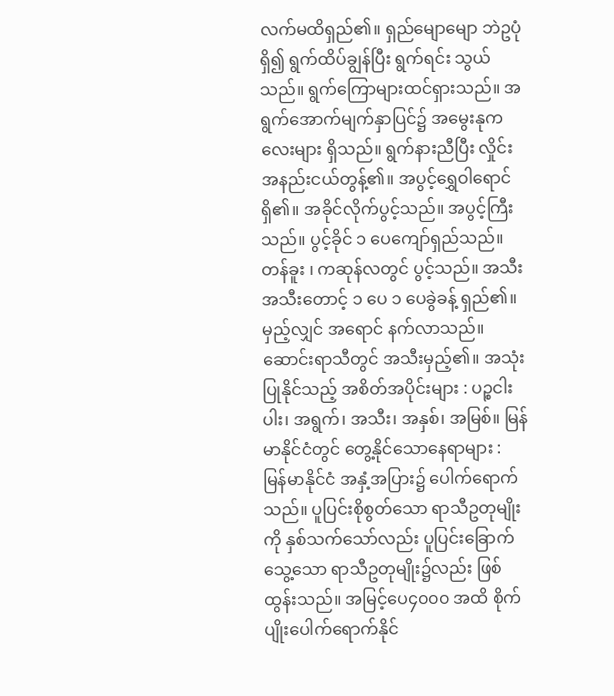လက်မထိရှည်၏။ ရှည်မျောမျော ဘဲဥပုံရှိ၍ ရွက်ထိပ်ချွန်ပြီး ရွက်ရင်း သွယ်သည်။ ရွက်ကြောများထင်ရှားသည်။ အရွက်အောက်မျက်နှာပြင်၌ အမွေးနုကလေးများ ရှိသည်။ ရွက်နားညီပြီး လှိုင်းအနည်းငယ်တွန့်၏။ အပွင့်ရွှေဝါရောင် ရှိ၏။ အခိုင်လိုက်ပွင့်သည်။ အပွင့်ကြီးသည်။ ပွင့်ခိုင် ၁ ပေကျော်ရှည်သည်။ တန်ခူး ၊ ကဆုန်လတွင် ပွင့်သည်။ အသီးအသီးတောင့် ၁ ပေ ၁ ပေခွဲခန့် ရှည်၏။ မှည့်လျှင် အရောင် နက်လာသည်။ ဆောင်းရာသီတွင် အသီးမှည့်၏။ အသုံးပြုနိုင်သည့် အစိတ်အပိုင်းများ : ပဉ္စငါးပါး၊ အရွက်၊ အသီး၊ အနှစ်၊ အမြစ်။ မြန်မာနိုင်ငံတွင် တွေ့နိုင်သောနေရာများ : မြန်မာနိုင်ငံ အနှံ့အပြား၌ ပေါက်ရောက်သည်။ ပူပြင်းစိုစွတ်သော ရာသီဥတုမျိုးကို နှစ်သက်သော်လည်း ပူပြင်းခြောက်သွေ့သော ရာသီဥတုမျိုး၌လည်း ဖြစ်ထွန်းသည်။ အမြင့်ပေ၄၀၀၀ အထိ စိုက်ပျိုးပေါက်ရောက်နိုင်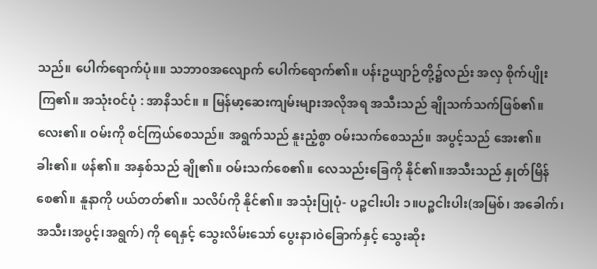သည်။ ပေါက်ရောက်ပုံ။။ သဘာ၀အလျောက် ပေါက်ရောက်၏။ ပန်းဥယျာဉ်တို့၌လည်း အလှ စိုက်ပျိုးကြ၏။ အသုံးဝင်ပုံ : အာနိသင်။ ။ မြန်မာ့ဆေးကျမ်းများအလိုအရ အသီးသည် ချိုသက်သက်ဖြစ်၏။လေး၏။ ဝမ်းကို စင်ကြယ်စေသည်။ အရွက်သည် နူးညံ့စွာ ဝမ်းသက်စေသည်။ အပွင့်သည် အေး၏။ ခါး၏။ ဖန်၏။ အနှစ်သည် ချို၏။ ဝမ်းသက်စေ၏။ လေသည်းခြေကို နိုင်၏။အသီးသည် နှုတ်မြိန်စေ၏။ နူနာကို ပယ်တတ်၏။ သလိပ်ကို နိုင်၏။ အသုံးပြုပုံ- ပဉ္စငါးပါး ၁။ပဉ္စငါးပါး(အမြစ်၊ အခေါက်၊အသီး၊အပွင့်၊အရွက်) ကို ရေနှင့် သွေးလိမ်းသော် ပွေးနာ၊ဝဲခြောက်နှင့် သွေးဆိုး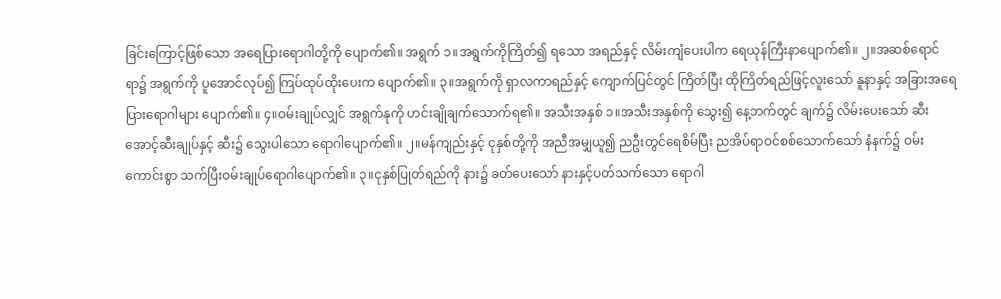ခြင်းကြောင့်ဖြစ်သော အရေပြားရောဂါတို့ကို ပျောက်၏။ အရွက် ၁။အရွက်ကိုကြိတ်၍ ရသော အရည်နှင့် လိမ်းကျံပေးပါက ရေယုန်ကြီးနာပျောက်၏။ ၂။အဆစ်ရောင်ရာ၌ အရွက်ကို ပူအောင်လုပ်၍ ကြပ်ထုပ်ထိုးပေးက ပျောက်၏။ ၃။အရွက်ကို ရှာလကာရည်နှင့် ကျောက်ပြင်တွင် ကြိတ်ပြီး ထိုကြိတ်ရည်ဖြင့်လူးသော် နူနာနှင့် အခြားအရေပြားရောဂါများ ပျောက်၏။ ၄။ဝမ်းချုပ်လျှင် အရွက်နုကို ဟင်းချိုချက်သောက်ရ၏။ အသီးအနှစ် ၁။အသီးအနှစ်ကို သွေး၍ နေ့ဘက်တွင် ချက်၌ လိမ်းပေးသော် ဆီးအောင့်ဆီးချုပ်နှင့် ဆီး၌ သွေးပါသော ရောဂါပျောက်၏။ ၂။မန်ကျည်းနှင့် ငုနှစ်တို့ကို အညီအမျှယူ၍ ညဦးတွင်ရေစိမ်ပြီး ညအိပ်ရာဝင်စစ်သောက်သော် နံနက်၌ ဝမ်းကောင်းစွာ သက်ပြီးဝမ်းချုပ်ရောဂါပျောက်၏။ ၃။ငုနှစ်ပြုတ်ရည်ကို နား၌ ခတ်ပေးသော် နားနှင့်ပတ်သက်သော ရောဂါ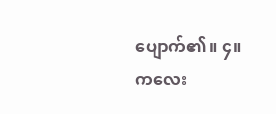ပျောက်၏။ ၄။ကလေး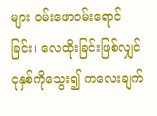များ ဝမ်းဖောဝမ်းရောင်ခြင်း၊ လေထိုးခြင်းဖြစ်လျှင် ငုနှစ်ကိုသွေး၍ ကလေးချက်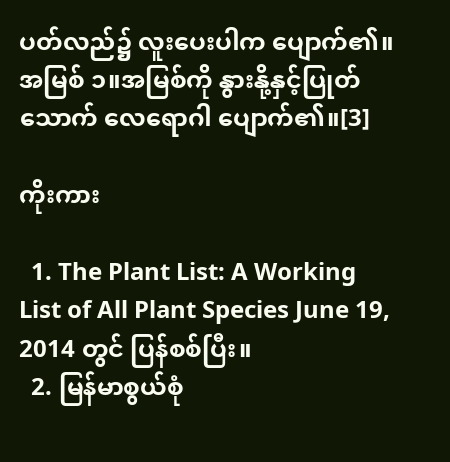ပတ်လည်၌ လူးပေးပါက ပျောက်၏။ အမြစ် ၁။အမြစ်ကို နွားနို့နှင့်ပြုတ်သောက် လေရောဂါ ပျောက်၏။[3]

ကိုးကား

  1. The Plant List: A Working List of All Plant Species June 19, 2014 တွင် ပြန်စစ်ပြီး။
  2. မြန်မာစွယ်စုံ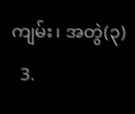ကျမ်း၊ အတွဲ(၃)
  3.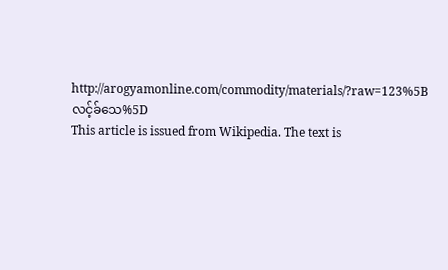http://arogyamonline.com/commodity/materials/?raw=123%5Bလင့်ခ်သေ%5D
This article is issued from Wikipedia. The text is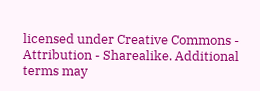licensed under Creative Commons - Attribution - Sharealike. Additional terms may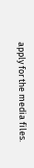apply for the media files.